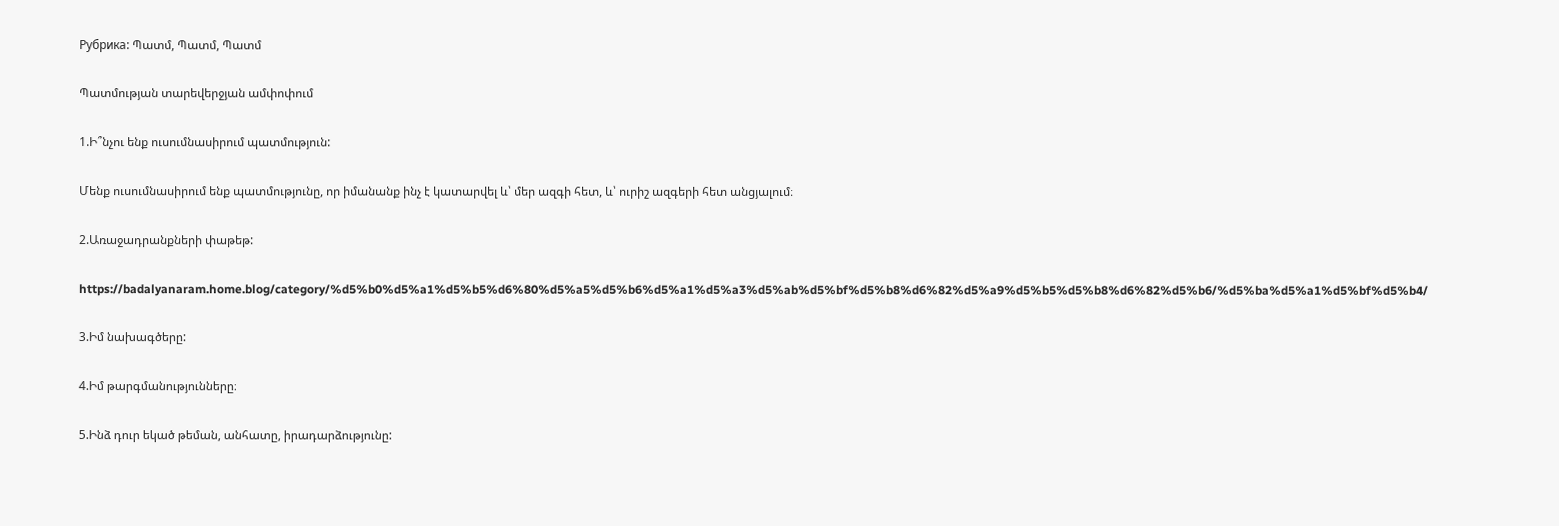Рубрика: Պատմ, Պատմ, Պատմ

Պատմության տարեվերջյան ամփոփում

1.Ի՞նչու ենք ուսումնասիրում պատմություն:

Մենք ուսումնասիրում ենք պատմությունը, որ իմանանք ինչ է կատարվել և՝ մեր ազգի հետ, և՝ ուրիշ ազգերի հետ անցյալում։

2.Առաջադրանքների փաթեթ:

https://badalyanaram.home.blog/category/%d5%b0%d5%a1%d5%b5%d6%80%d5%a5%d5%b6%d5%a1%d5%a3%d5%ab%d5%bf%d5%b8%d6%82%d5%a9%d5%b5%d5%b8%d6%82%d5%b6/%d5%ba%d5%a1%d5%bf%d5%b4/

3.Իմ նախագծերը:

4.Իմ թարգմանությունները։

5.Ինձ դուր եկած թեման, անհատը, իրադարձությունը: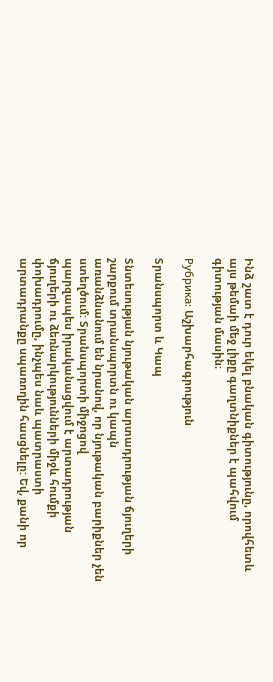Ինձ շատ է դուր եկել բնական գիտությունը, որովհետև այս թեմաի մեջ լիքը գաղտնիքներ է պահվում գիտության մասին։

Рубрика: Աշխարհագրություն

Տրանսպորտ և Կապ

Տնտեսության նյութական արտադրության ճյուղերի շարքում տրանսպորտն ու կապն
առանձնանում են նրանով, որ նյութական բարիքներ չեն ստեղծում: Տրանսպորտի միջոցով
պարզապես իրականացվում է արտադրության ճյուղերի ու ձեռնարկությունների միջև հումքի
փոխադրումը, ինչպես նաև պատրաստի արտադրանքը սպառողին հասցնելը: Եվ, քանի որ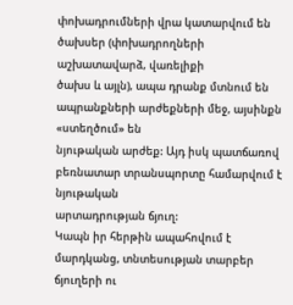փոխադրումների վրա կատարվում են ծախսեր (փոխադրողների աշխատավարձ, վառելիքի
ծախս և այլն), ապա դրանք մտնում են ապրանքների արժեքների մեջ, այսինքն «ստեղծում» են
նյութական արժեք: Այդ իսկ պատճառով բեռնատար տրանսպորտը համարվում է նյութական
արտադրության ճյուղ:
Կապն իր հերթին ապահովում է մարդկանց, տնտեսության տարբեր ճյուղերի ու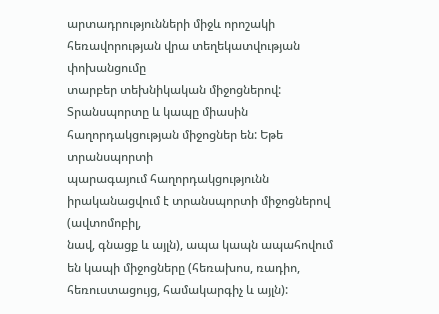արտադրությունների միջև որոշակի հեռավորության վրա տեղեկատվության փոխանցումը
տարբեր տեխնիկական միջոցներով:
Տրանսպորտը և կապը միասին հաղորդակցության միջոցներ են: Եթե տրանսպորտի
պարագայում հաղորդակցությունն իրականացվում է տրանսպորտի միջոցներով (ավտոմոբիլ,
նավ, գնացք և այլն), ապա կապն ապահովում են կապի միջոցները (հեռախոս, ռադիո,
հեռուստացույց, համակարգիչ և այլն):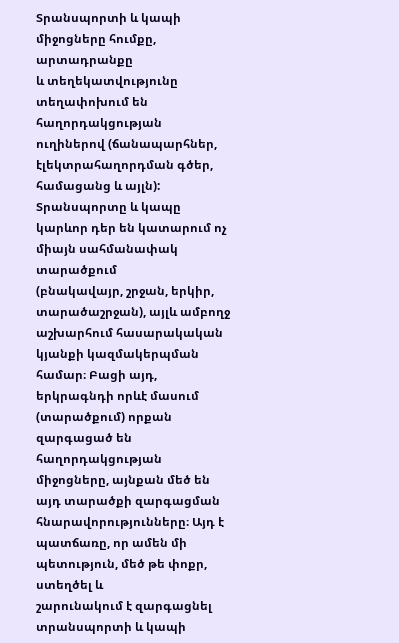Տրանսպորտի և կապի միջոցները հումքը, արտադրանքը
և տեղեկատվությունը տեղափոխում են հաղորդակցության ուղիներով (ճանապարհներ,
էլեկտրահաղորդման գծեր, համացանց և այլն):
Տրանսպորտը և կապը կարևոր դեր են կատարում ոչ միայն սահմանափակ տարածքում
(բնակավայր, շրջան, երկիր, տարածաշրջան), այլև ամբողջ աշխարհում հասարակական
կյանքի կազմակերպման համար։ Բացի այդ, երկրագնդի որևէ մասում (տարածքում) որքան
զարգացած են հաղորդակցության միջոցները, այնքան մեծ են այդ տարածքի զարգացման
հնարավորությունները։ Այդ է պատճառը, որ ամեն մի պետություն, մեծ թե փոքր, ստեղծել և
շարունակում է զարգացնել տրանսպորտի և կապի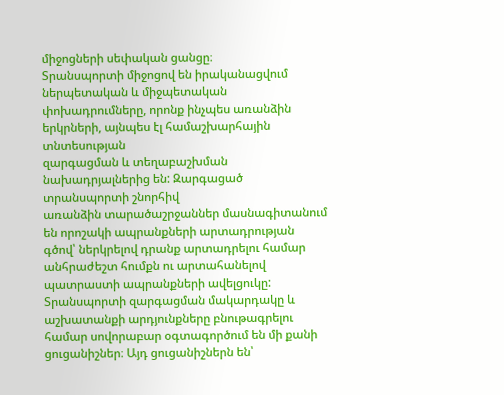միջոցների սեփական ցանցը։
Տրանսպորտի միջոցով են իրականացվում ներպետական և միջպետական փոխադրումները, որոնք ինչպես առանձին երկրների, այնպես էլ համաշխարհային տնտեսության
զարգացման և տեղաբաշխման նախադրյալներից են: Զարգացած տրանսպորտի շնորհիվ
առանձին տարածաշրջաններ մասնագիտանում են որոշակի ապրանքների արտադրության
գծով՝ ներկրելով դրանք արտադրելու համար անհրաժեշտ հումքն ու արտահանելով
պատրաստի ապրանքների ավելցուկը:
Տրանսպորտի զարգացման մակարդակը և աշխատանքի արդյունքները բնութագրելու
համար սովորաբար օգտագործում են մի քանի ցուցանիշներ։ Այդ ցուցանիշներն են՝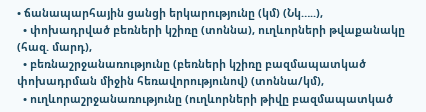• ճանապարհային ցանցի երկարությունը (կմ) (Նկ…..),
  • փոխադրված բեռների կշիռը (տոննա), ուղևորների թվաքանակը (հազ. մարդ),
  • բեռնաշրջանառությունը (բեռների կշիռը բազմապատկած փոխադրման միջին հեռավորությունով) (տոննա/կմ),
  • ուղևորաշրջանառությունը (ուղևորների թիվը բազմապատկած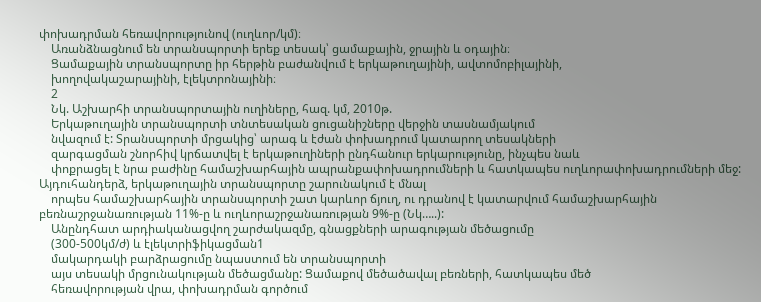փոխադրման հեռավորությունով (ուղևոր/կմ)։
    Առանձնացնում են տրանսպորտի երեք տեսակ՝ ցամաքային, ջրային և օդային։
    Ցամաքային տրանսպորտը իր հերթին բաժանվում է երկաթուղայինի, ավտոմոբիլայինի,
    խողովակաշարայինի, էլեկտրոնայինի։
    2
    Նկ. Աշխարհի տրանսպորտային ուղիները, հազ. կմ, 2010թ.
    Երկաթուղային տրանսպորտի տնտեսական ցուցանիշները վերջին տասնամյակում
    նվազում է: Տրանսպորտի մրցակից՝ արագ և էժան փոխադրում կատարող տեսակների
    զարգացման շնորհիվ կրճատվել է երկաթուղիների ընդհանուր երկարությունը, ինչպես նաև
    փոքրացել է նրա բաժինը համաշխարհային ապրանքափոխադրումների և հատկապես ուղևորափոխադրումների մեջ: Այդուհանդերձ, երկաթուղային տրանսպորտը շարունակում է մնալ
    որպես համաշխարհային տրանսպորտի շատ կարևոր ճյուղ, ու դրանով է կատարվում համաշխարհային բեռնաշրջանառության 11%-ը և ուղևորաշրջանառության 9%-ը (Նկ…..):
    Անընդհատ արդիականացվող շարժակազմը, գնացքների արագության մեծացումը
    (300-500կմ/ժ) և էլեկտրիֆիկացման1
    մակարդակի բարձրացումը նպաստում են տրանսպորտի
    այս տեսակի մրցունակության մեծացմանը: Ցամաքով մեծածավալ բեռների, հատկապես մեծ
    հեռավորության վրա, փոխադրման գործում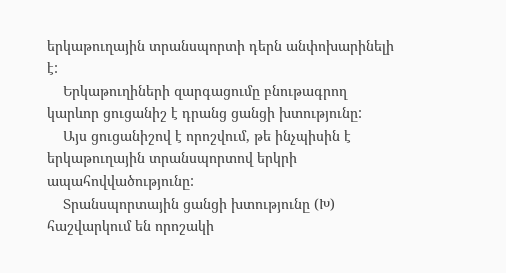երկաթուղային տրանսպորտի դերն անփոխարինելի է:
    Երկաթուղիների զարգացումը բնութագրող կարևոր ցուցանիշ է դրանց ցանցի խտությունը:
    Այս ցուցանիշով է որոշվում, թե ինչպիսին է երկաթուղային տրանսպորտով երկրի ապահովվածությունը:
    Տրանսպորտային ցանցի խտությունը (Խ) հաշվարկում են որոշակի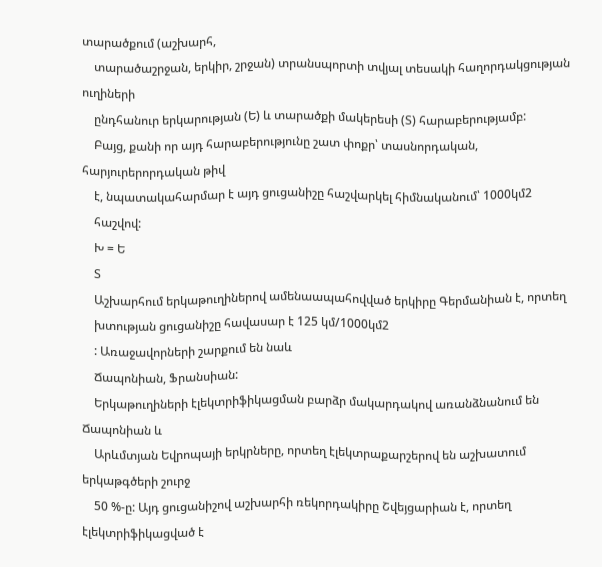տարածքում (աշխարհ,
    տարածաշրջան, երկիր, շրջան) տրանսպորտի տվյալ տեսակի հաղորդակցության ուղիների
    ընդհանուր երկարության (Ե) և տարածքի մակերեսի (Տ) հարաբերությամբ:
    Բայց, քանի որ այդ հարաբերությունը շատ փոքր՝ տասնորդական, հարյուրերորդական թիվ
    է, նպատակահարմար է այդ ցուցանիշը հաշվարկել հիմնականում՝ 1000կմ2
    հաշվով:
    Խ = Ե
    Տ
    Աշխարհում երկաթուղիներով ամենաապահովված երկիրը Գերմանիան է, որտեղ
    խտության ցուցանիշը հավասար է 125 կմ/1000կմ2
    : Առաջավորների շարքում են նաև
    Ճապոնիան, Ֆրանսիան:
    Երկաթուղիների էլեկտրիֆիկացման բարձր մակարդակով առանձնանում են Ճապոնիան և
    Արևմտյան Եվրոպայի երկրները, որտեղ էլեկտրաքարշերով են աշխատում երկաթգծերի շուրջ
    50 %-ը: Այդ ցուցանիշով աշխարհի ռեկորդակիրը Շվեյցարիան է, որտեղ էլեկտրիֆիկացված է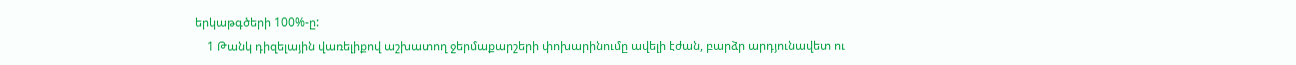երկաթգծերի 100%-ը:
    1 Թանկ դիզելային վառելիքով աշխատող ջերմաքարշերի փոխարինումը ավելի էժան, բարձր արդյունավետ ու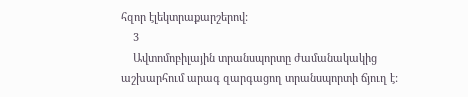հզոր էլեկտրաքարշերով:
    3
    Ավտոմոբիլային տրանսպորտը ժամանակակից աշխարհում արագ զարգացող տրանսպորտի ճյուղ է: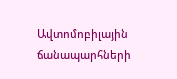Ավտոմոբիլային ճանապարհների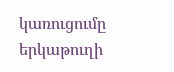կառուցումը երկաթուղի